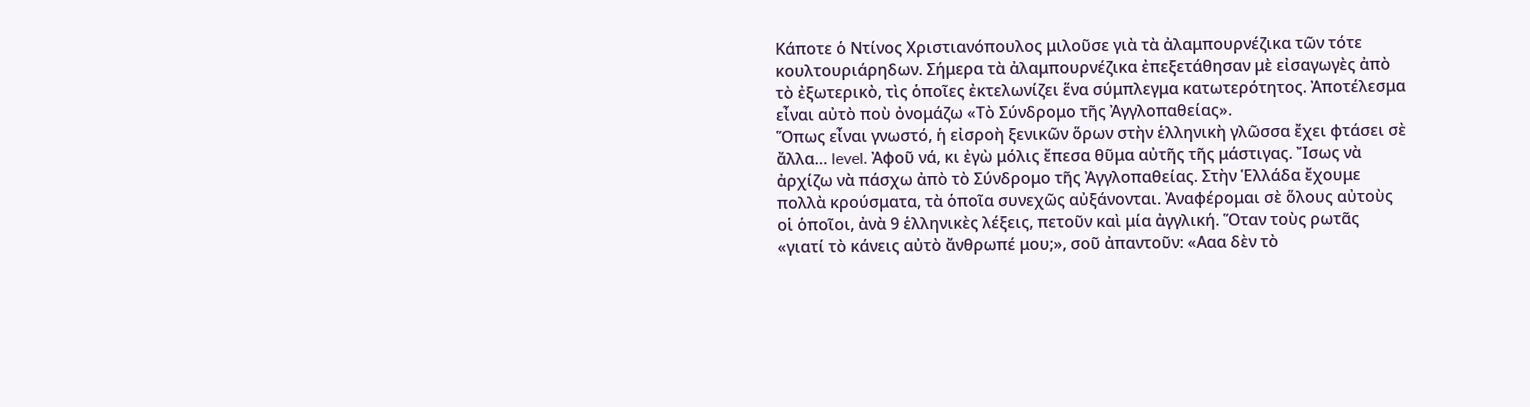Κάποτε ὁ Ντίνος Χριστιανόπουλος μιλοῦσε γιὰ τὰ ἀλαμπουρνέζικα τῶν τότε κουλτουριάρηδων. Σήμερα τὰ ἀλαμπουρνέζικα ἐπεξετάθησαν μὲ εἰσαγωγὲς ἀπὸ τὸ ἐξωτερικὸ, τὶς ὁποῖες ἐκτελωνίζει ἕνα σύμπλεγμα κατωτερότητος. Ἀποτέλεσμα εἶναι αὐτὸ ποὺ ὀνομάζω «Τὸ Σύνδρομο τῆς Ἀγγλοπαθείας».
Ὅπως εἶναι γνωστό, ἡ εἰσροὴ ξενικῶν ὅρων στὴν ἑλληνικὴ γλῶσσα ἔχει φτάσει σὲ ἄλλα… level. Ἀφοῦ νά, κι ἐγὼ μόλις ἔπεσα θῦμα αὐτῆς τῆς μάστιγας. Ἴσως νὰ ἀρχίζω νὰ πάσχω ἀπὸ τὸ Σύνδρομο τῆς Ἀγγλοπαθείας. Στὴν Ἑλλάδα ἔχουμε πολλὰ κρούσματα, τὰ ὁποῖα συνεχῶς αὐξάνονται. Ἀναφέρομαι σὲ ὅλους αὐτοὺς οἱ ὁποῖοι, ἀνὰ 9 ἑλληνικὲς λέξεις, πετοῦν καὶ μία ἀγγλική. Ὅταν τοὺς ρωτᾶς «γιατί τὸ κάνεις αὐτὸ ἄνθρωπέ μου;», σοῦ ἀπαντοῦν: «Ααα δὲν τὸ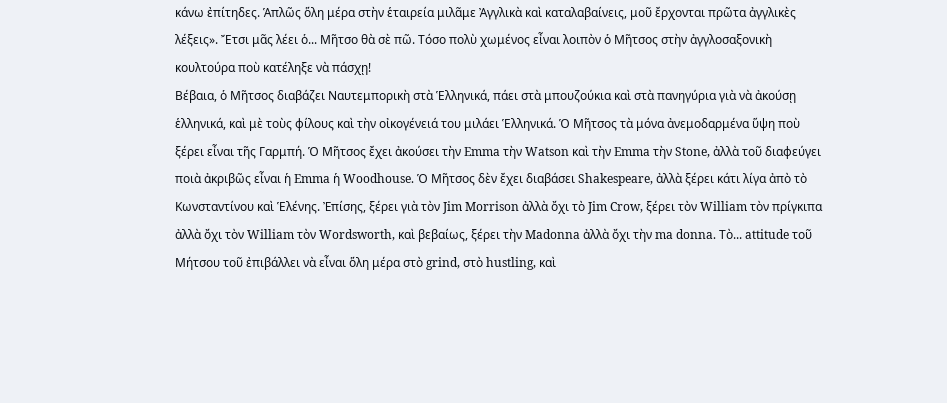κάνω ἐπίτηδες. Ἁπλῶς ὅλη μέρα στὴν ἑταιρεία μιλᾶμε Ἀγγλικὰ καὶ καταλαβαίνεις, μοῦ ἔρχονται πρῶτα ἀγγλικὲς λέξεις». Ἔτσι μᾶς λέει ὁ... Μῆτσο θὰ σὲ πῶ. Τόσο πολὺ χωμένος εἶναι λοιπὸν ὁ Μῆτσος στὴν ἀγγλοσαξονικὴ κουλτούρα ποὺ κατέληξε νὰ πάσχῃ!
Βέβαια, ὁ Μῆτσος διαβάζει Ναυτεμπορικὴ στὰ Ἑλληνικά, πάει στὰ μπουζούκια καὶ στὰ πανηγύρια γιὰ νὰ ἀκούσῃ ἑλληνικά, καὶ μὲ τοὺς φίλους καὶ τὴν οἰκογένειά του μιλάει Ἑλληνικά. Ὁ Μῆτσος τὰ μόνα ἀνεμοδαρμένα ὕψη ποὺ ξέρει εἶναι τῆς Γαρμπή. Ὁ Μῆτσος ἔχει ἀκούσει τὴν Emma τὴν Watson καὶ τὴν Emma τὴν Stone, ἀλλὰ τοῦ διαφεύγει ποιὰ ἀκριβῶς εἶναι ἡ Emma ἡ Woodhouse. Ὁ Μῆτσος δὲν ἔχει διαβάσει Shakespeare, ἀλλὰ ξέρει κάτι λίγα ἀπὸ τὸ Κωνσταντίνου καὶ Ἑλένης. Ἐπίσης, ξέρει γιὰ τὸν Jim Morrison ἀλλὰ ὄχι τὸ Jim Crow, ξέρει τὸν William τὸν πρίγκιπα ἀλλὰ ὄχι τὸν William τὸν Wordsworth, καὶ βεβαίως, ξέρει τὴν Madonna ἀλλὰ ὄχι τὴν ma donna. Τὸ... attitude τοῦ Μήτσου τοῦ ἐπιβάλλει νὰ εἶναι ὅλη μέρα στὸ grind, στὸ hustling, καὶ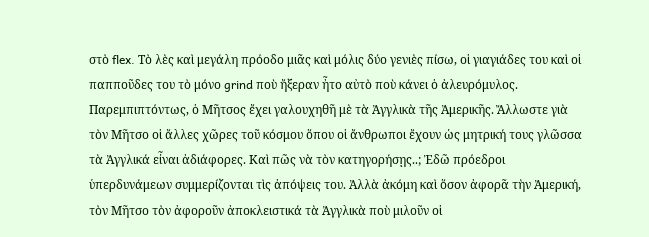στὸ flex. Τὸ λὲς καὶ μεγάλη πρόοδο μιᾶς καὶ μόλις δύο γενιὲς πίσω, οἱ γιαγιάδες του καὶ οἱ παπποῦδες του τὸ μόνο grind ποὺ ἤξεραν ἦτο αὐτὸ ποὺ κάνει ὁ ἀλευρόμυλος.
Παρεμπιπτόντως, ὁ Μῆτσος ἔχει γαλουχηθῆ μὲ τὰ Ἀγγλικὰ τῆς Ἀμερικῆς. Ἄλλωστε γιὰ τὸν Μῆτσο οἱ ἄλλες χῶρες τοῦ κόσμου ὅπου οἱ ἄνθρωποι ἔχουν ὡς μητρική τους γλῶσσα τὰ Ἀγγλικά εἶναι ἀδιάφορες. Καὶ πῶς νὰ τὸν κατηγορήσῃς..; Ἐδῶ πρόεδροι ὑπερδυνάμεων συμμερίζονται τὶς ἀπόψεις του. Ἀλλὰ ἀκόμη καὶ ὅσον ἀφορᾶ τὴν Ἀμερική, τὸν Μῆτσο τὸν ἀφοροῦν ἀποκλειστικά τὰ Ἀγγλικὰ ποὺ μιλοῦν οἱ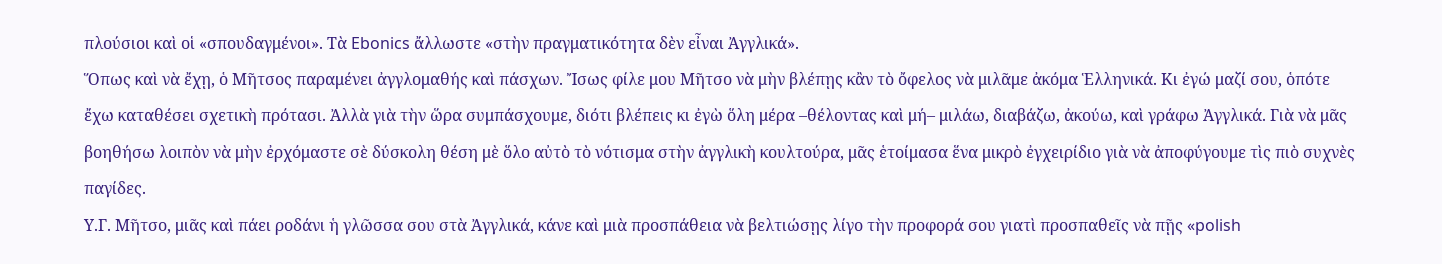πλούσιοι καὶ οἱ «σπουδαγμένοι». Τὰ Ebonics ἄλλωστε «στὴν πραγματικότητα δὲν εἶναι Ἀγγλικά».
Ὅπως καὶ νὰ ἔχῃ, ὁ Μῆτσος παραμένει ἀγγλομαθής καὶ πάσχων. Ἴσως φίλε μου Μῆτσο νὰ μὴν βλέπῃς κἂν τὸ ὄφελος νὰ μιλᾶμε ἀκόμα Ἑλληνικά. Κι ἐγώ μαζί σου, ὁπότε ἔχω καταθέσει σχετικὴ πρότασι. Ἀλλὰ γιὰ τὴν ὥρα συμπάσχουμε, διότι βλέπεις κι ἐγὼ ὅλη μέρα –θέλοντας καὶ μή– μιλάω, διαβάζω, ἀκούω, καὶ γράφω Ἀγγλικά. Γιὰ νὰ μᾶς βοηθήσω λοιπὸν νὰ μὴν ἐρχόμαστε σὲ δύσκολη θέση μὲ ὅλο αὐτὸ τὸ νότισμα στὴν ἀγγλικὴ κουλτούρα, μᾶς ἑτοίμασα ἕνα μικρὸ ἐγχειρίδιο γιὰ νὰ ἀποφύγουμε τὶς πιὸ συχνὲς παγίδες.
Υ.Γ. Μῆτσο, μιᾶς καὶ πάει ροδάνι ἡ γλῶσσα σου στὰ Ἀγγλικά, κάνε καὶ μιὰ προσπάθεια νὰ βελτιώσῃς λίγο τὴν προφορά σου γιατὶ προσπαθεῖς νὰ πῇς «polish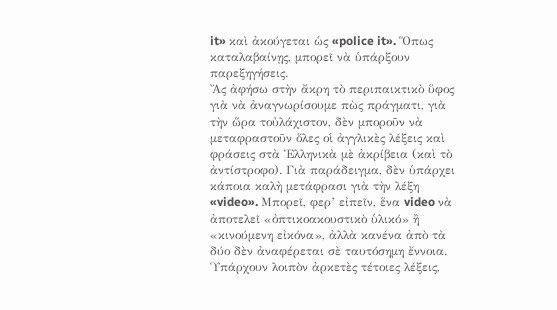it» καὶ ἀκούγεται ὡς «police it». Ὅπως καταλαβαίνῃς, μπορεῖ νὰ ὑπάρξουν παρεξηγήσεις.
Ἄς ἀφήσω στὴν ἄκρη τὸ περιπαικτικὸ ὕφος γιὰ νὰ ἀναγνωρίσουμε πὼς πράγματι, γιὰ τὴν ὥρα τοὐλάχιστον, δὲν μποροῦν νὰ μεταφραστοῦν ὅλες οἱ ἀγγλικὲς λέξεις καὶ φράσεις στὰ Ἑλληνικὰ μὲ ἀκρίβεια (καὶ τὸ ἀντίστροφο). Γιὰ παράδειγμα, δὲν ὑπάρχει κάποια καλὴ μετάφρασι γιὰ τὴν λέξη «video». Μπορεῖ, φερ’ εἰπεῖν, ἕνα video νὰ ἀποτελεῖ «ὀπτικοακουστικὸ ὑλικό» ἢ «κινούμενη εἰκόνα», ἀλλὰ κανένα ἀπὸ τὰ δύο δὲν ἀναφέρεται σὲ ταυτόσημη ἔννοια. Ὑπάρχουν λοιπὸν ἀρκετὲς τέτοιες λέξεις,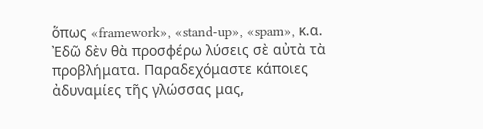ὅπως «framework», «stand-up», «spam», κ.α.
Ἐδῶ δὲν θὰ προσφέρω λύσεις σὲ αὐτὰ τὰ προβλήματα. Παραδεχόμαστε κάποιες ἀδυναμίες τῆς γλώσσας μας,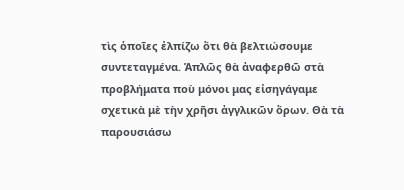τὶς ὁποῖες ἐλπίζω ὅτι θὰ βελτιώσουμε συντεταγμένα. Ἁπλῶς θὰ ἀναφερθῶ στὰ προβλήματα ποὺ μόνοι μας εἰσηγάγαμε σχετικὰ μὲ τὴν χρῆσι ἀγγλικῶν ὅρων. Θὰ τὰ παρουσιάσω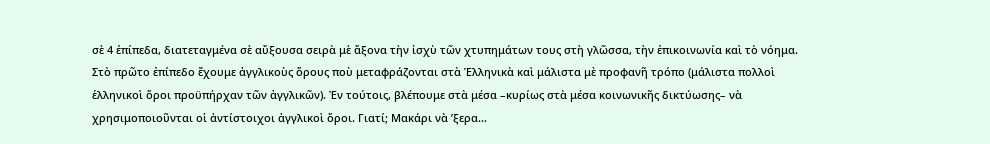σὲ 4 ἐπίπεδα, διατεταγμένα σὲ αὔξουσα σειρὰ μὲ ἄξονα τὴν ἰσχὺ τῶν χτυπημάτων τους στὴ γλῶσσα, τὴν ἐπικοινωνία καὶ τὸ νόημα.
Στὸ πρῶτο ἐπίπεδο ἔχουμε ἀγγλικοὺς ὅρους ποὺ μεταφράζονται στὰ Ἑλληνικὰ καὶ μάλιστα μὲ προφανῆ τρόπο (μάλιστα πολλοὶ ἑλληνικοὶ ὅροι προϋπήρχαν τῶν ἀγγλικῶν). Ἐν τούτοις, βλέπουμε στὰ μέσα –κυρίως στὰ μέσα κοινωνικῆς δικτύωσης– νὰ χρησιμοποιοῦνται οἱ ἀντίστοιχοι ἀγγλικοὶ ὅροι. Γιατί; Μακάρι νὰ ’ξερα…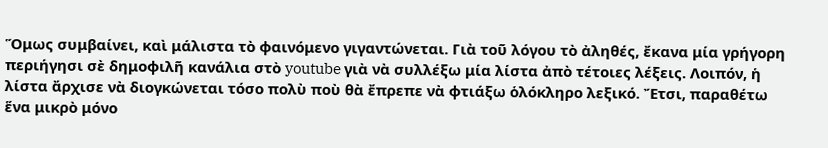Ὅμως συμβαίνει, καὶ μάλιστα τὸ φαινόμενο γιγαντώνεται. Γιὰ τοῦ λόγου τὸ ἀληθές, ἔκανα μία γρήγορη περιήγησι σὲ δημοφιλῆ κανάλια στὸ youtube γιὰ νὰ συλλέξω μία λίστα ἀπὸ τέτοιες λέξεις. Λοιπόν, ἡ λίστα ἄρχισε νὰ διογκώνεται τόσο πολὺ ποὺ θὰ ἔπρεπε νὰ φτιάξω ὁλόκληρο λεξικό. Ἔτσι, παραθέτω ἕνα μικρὸ μόνο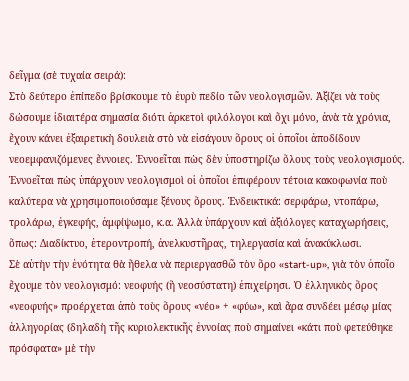δεῖγμα (σὲ τυχαία σειρά):
Στὸ δεύτερο ἐπίπεδο βρίσκουμε τὸ ἐυρὺ πεδίο τῶν νεολογισμῶν. Ἀξίζει νὰ τοὺς δώσουμε ἰδιαιτέρα σημασία διότι ἀρκετοὶ φιλόλογοι καὶ ὄχι μόνο, ἀνὰ τὰ χρόνια, ἔχουν κάνει ἐξαιρετικὴ δουλειὰ στὸ νὰ εἰσάγουν ὅρους οἱ ὁποῖοι ἀποδίδουν νεοεμφανιζόμενες ἔννοιες. Ἑννοεῖται πὼς δὲν ὑποστηρίζω ὅλους τοὺς νεολογισμούς. Ἑννοεῖται πὼς ὑπάρχουν νεολογισμοὶ οἱ ὁποῖοι ἐπιφέρουν τέτοια κακοφωνία ποὺ καλύτερα νὰ χρησιμοποιούσαμε ξένους ὅρους. Ἐνδεικτικά: σερφάρω, ντοπάρω, τρολάρω, ἐγκεφής, ἀμφίψωμο, κ.α. Ἀλλὰ ὑπάρχουν καὶ ἀξιόλογες καταχωρήσεις, ὅπως: Διαδίκτυο, ἑτεροντροπή, ἀνελκυστῆρας, τηλεργασία καὶ ἀνακύκλωσι.
Σὲ αὐτὴν τὴν ἑνότητα θὰ ἤθελα νὰ περιεργασθῶ τὸν ὅρο «start-up», γιὰ τὸν ὁποῖο ἔχουμε τὸν νεολογισμό: νεοφυής (ἢ νεοσύστατη) ἐπιχείρησι. Ὁ ἑλληνικὸς ὅρος «νεοφυής» προέρχεται ἀπὸ τοὺς ὅρους «νέο» + «φύω», καὶ ἄρα συνδέει μέσῳ μίας ἀλληγορίας (δηλαδὴ τῆς κυριολεκτικῆς ἐννοίας ποὺ σημαίνει «κάτι ποὺ φετεύθηκε πρόσφατα» μὲ τὴν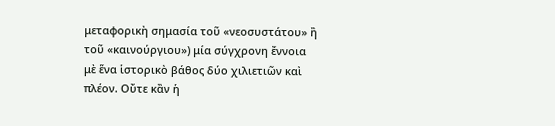μεταφορικὴ σημασία τοῦ «νεοσυστάτου» ἢ τοῦ «καινούργιου») μία σύγχρονη ἔννοια μὲ ἕνα ἱστορικὸ βάθος δύο χιλιετιῶν καὶ πλέον. Οὔτε κἂν ἡ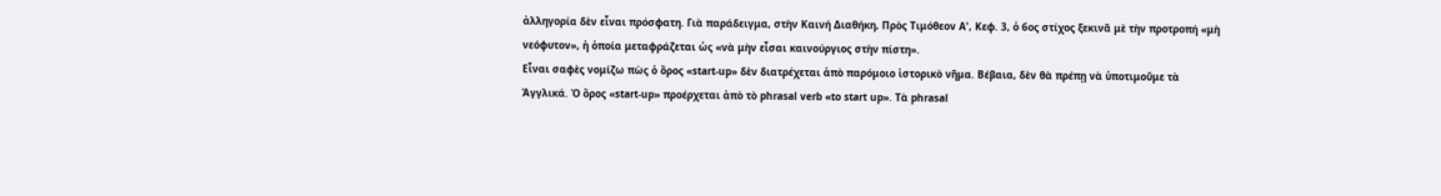ἀλληγορία δὲν εἶναι πρόσφατη. Γιὰ παράδειγμα, στὴν Καινή Διαθήκη, Πρὸς Τιμόθεον Α', Κεφ. 3, ὁ 6ος στίχος ξεκινᾶ μὲ τὴν προτροπή «μὴ νεόφυτον», ἡ ὁποία μεταφράζεται ὡς «νὰ μὴν εἶσαι καινούργιος στὴν πίστη».
Εἶναι σαφὲς νομίζω πὼς ὁ ὅρος «start-up» δὲν διατρέχεται ἀπὸ παρόμοιο ἱστορικὸ νῆμα. Βέβαια, δὲν θὰ πρέπῃ νὰ ὑποτιμοῦμε τὰ Ἀγγλικά. Ὁ ὅρος «start-up» προέρχεται ἀπὸ τὸ phrasal verb «to start up». Τὰ phrasal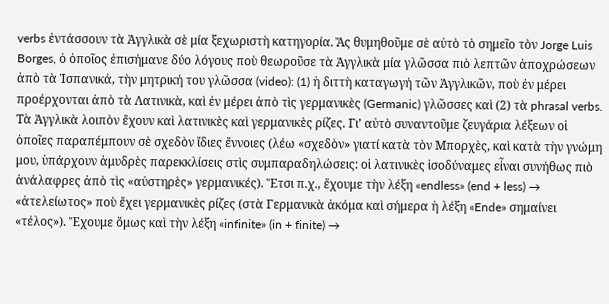verbs ἐντάσσουν τὰ Ἀγγλικὰ σὲ μία ξεχωριστὴ κατηγορία. Ἄς θυμηθοῦμε σὲ αὐτὸ τὸ σημεῖο τὸν Jorge Luis Borges, ὁ ὁποῖος ἐπισήμανε δύο λόγους ποὺ θεωροῦσε τὰ Ἀγγλικὰ μία γλῶσσα πιὸ λεπτῶν ἀποχρώσεων ἀπὸ τὰ Ἱσπανικά, τὴν μητρική του γλῶσσα (video): (1) ἡ διττὴ καταγωγή τῶν Ἀγγλικῶν, ποὺ ἐν μέρει προέρχονται ἀπὸ τὰ Λατινικὰ, καὶ ἐν μέρει ἀπὸ τὶς γερμανικὲς (Germanic) γλῶσσες καὶ (2) τὰ phrasal verbs.
Τὰ Ἀγγλικὰ λοιπὸν ἔχουν καὶ λατινικὲς καὶ γερμανικὲς ρίζες. Γι’ αὐτὸ συναντοῦμε ζευγάρια λέξεων οἱ ὁποῖες παραπέμπουν σὲ σχεδὸν ἴδιες ἔννοιες (λέω «σχεδὸν» γιατί κατὰ τὸν Μπορχὲς, καὶ κατὰ τὴν γνώμη μου, ὑπάρχουν ἀμυδρὲς παρεκκλίσεις στὶς συμπαραδηλώσεις: οἱ λατινικὲς ἰσοδύναμες εἶναι συνήθως πιὸ ἀνάλαφρες ἀπὸ τὶς «αὐστηρὲς» γερμανικές). Ἔτσι π.χ., ἔχουμε τὴν λέξη «endless» (end + less) → «ἀτελείωτος» ποὺ ἔχει γερμανικὲς ρίζες (στὰ Γερμανικὰ ἀκόμα καὶ σήμερα ἡ λέξη «Ende» σημαίνει «τέλος»). Ἔχουμε ὅμως καὶ τὴν λέξη «infinite» (in + finite) →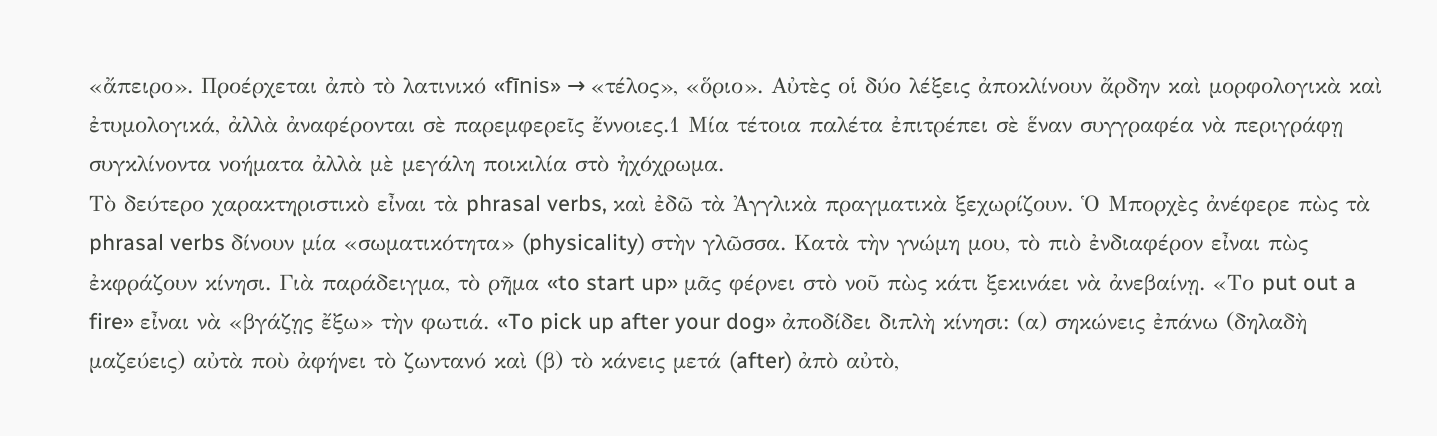«ἄπειρο». Προέρχεται ἀπὸ τὸ λατινικό «fīnis» → «τέλος», «ὅριο». Αὐτὲς οἱ δύο λέξεις ἀποκλίνουν ἄρδην καὶ μορφολογικὰ καὶ ἐτυμολογικά, ἀλλὰ ἀναφέρονται σὲ παρεμφερεῖς ἔννοιες.1 Μία τέτοια παλέτα ἐπιτρέπει σὲ ἕναν συγγραφέα νὰ περιγράφῃ συγκλίνοντα νοήματα ἀλλὰ μὲ μεγάλη ποικιλία στὸ ἠχόχρωμα.
Τὸ δεύτερο χαρακτηριστικὸ εἶναι τὰ phrasal verbs, καὶ ἐδῶ τὰ Ἀγγλικὰ πραγματικὰ ξεχωρίζουν. Ὁ Μπορχὲς ἀνέφερε πὼς τὰ phrasal verbs δίνουν μία «σωματικότητα» (physicality) στὴν γλῶσσα. Κατὰ τὴν γνώμη μου, τὸ πιὸ ἐνδιαφέρον εἶναι πὼς ἐκφράζουν κίνησι. Γιὰ παράδειγμα, τὸ ρῆμα «to start up» μᾶς φέρνει στὸ νοῦ πὼς κάτι ξεκινάει νὰ ἀνεβαίνῃ. «Το put out a fire» εἶναι νὰ «βγάζῃς ἔξω» τὴν φωτιά. «To pick up after your dog» ἀποδίδει διπλὴ κίνησι: (α) σηκώνεις ἐπάνω (δηλαδὴ μαζεύεις) αὐτὰ ποὺ ἀφήνει τὸ ζωντανό καὶ (β) τὸ κάνεις μετά (after) ἀπὸ αὐτὸ,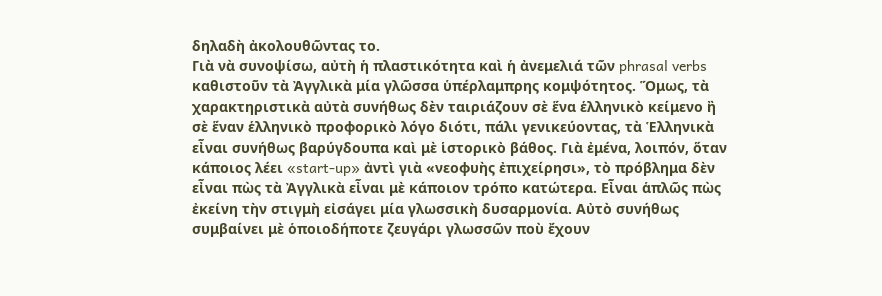δηλαδὴ ἀκολουθῶντας το.
Γιὰ νὰ συνοψίσω, αὐτὴ ἡ πλαστικότητα καὶ ἡ ἀνεμελιά τῶν phrasal verbs καθιστοῦν τὰ Ἀγγλικὰ μία γλῶσσα ὑπέρλαμπρης κομψότητος. Ὅμως, τὰ χαρακτηριστικὰ αὐτὰ συνήθως δὲν ταιριάζουν σὲ ἕνα ἑλληνικὸ κείμενο ἢ σὲ ἕναν ἑλληνικὸ προφορικὸ λόγο διότι, πάλι γενικεύοντας, τὰ Ἑλληνικὰ εἶναι συνήθως βαρύγδουπα καὶ μὲ ἱστορικὸ βάθος. Γιὰ ἐμένα, λοιπόν, ὅταν κάποιος λέει «start-up» ἀντὶ γιὰ «νεοφυὴς ἐπιχείρησι», τὸ πρόβλημα δὲν εἶναι πὼς τὰ Ἀγγλικὰ εἶναι μὲ κάποιον τρόπο κατώτερα. Εἶναι ἁπλῶς πὼς ἐκείνη τὴν στιγμὴ εἰσάγει μία γλωσσικὴ δυσαρμονία. Αὐτὸ συνήθως συμβαίνει μὲ ὁποιοδήποτε ζευγάρι γλωσσῶν ποὺ ἔχουν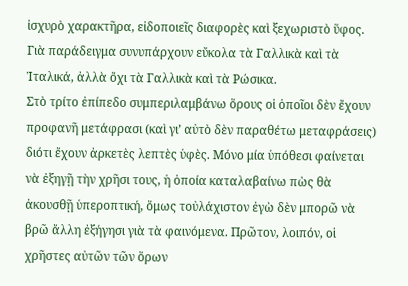ἰσχυρὸ χαρακτῆρα, εἰδοποιεῖς διαφορὲς καὶ ξεχωριστὸ ὕφος. Γιὰ παράδειγμα συνυπάρχουν εὔκολα τὰ Γαλλικὰ καὶ τὰ Ἰταλικά, ἀλλὰ ὄχι τὰ Γαλλικὰ καὶ τὰ Ρώσικα.
Στὸ τρίτο ἐπίπεδο συμπεριλαμβάνω ὅρους οἱ ὁποῖοι δὲν ἔχουν προφανῆ μετάφρασι (καὶ γι’ αὐτὸ δὲν παραθέτω μεταφράσεις) διότι ἔχουν ἀρκετὲς λεπτὲς ὑφὲς. Μόνο μία ὑπόθεσι φαίνεται νὰ ἐξηγῇ τὴν χρῆσι τους, ἡ ὁποία καταλαβαίνω πὼς θὰ ἀκουσθῇ ὑπεροπτική, ὅμως τοὐλάχιστον ἐγὼ δὲν μπορῶ νὰ βρῶ ἄλλη ἐξήγησι γιὰ τὰ φαινόμενα. Πρῶτον, λοιπόν, οἱ χρῆστες αὐτῶν τῶν ὅρων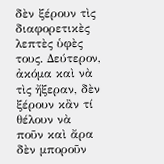δὲν ξέρουν τὶς διαφορετικὲς λεπτὲς ὑφὲς τους. Δεύτερον, ἀκόμα καὶ νὰ τὶς ἤξεραν, δὲν ξέρουν κἂν τί θέλουν νὰ ποῦν καὶ ἄρα δὲν μποροῦν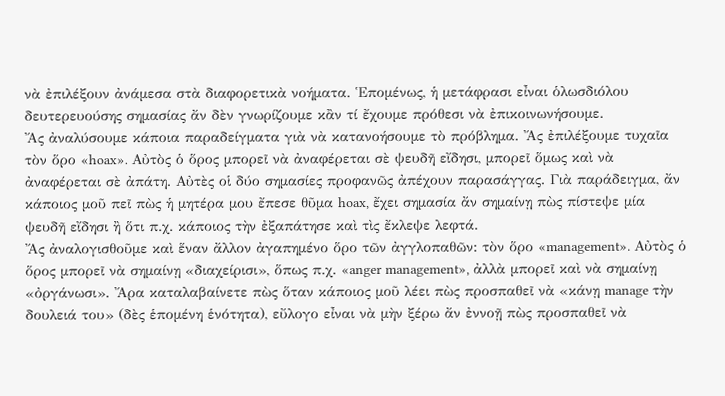νὰ ἐπιλέξουν ἀνάμεσα στὰ διαφορετικὰ νοήματα. Ἑπομένως, ἡ μετάφρασι εἶναι ὁλωσδιόλου δευτερευούσης σημασίας ἄν δὲν γνωρίζουμε κἂν τί ἔχουμε πρόθεσι νὰ ἐπικοινωνήσουμε.
Ἄς ἀναλύσουμε κάποια παραδείγματα γιὰ νὰ κατανοήσουμε τὸ πρόβλημα. Ἄς ἐπιλέξουμε τυχαῖα τὸν ὅρο «hoax». Αὐτὸς ὁ ὅρος μπορεῖ νὰ ἀναφέρεται σὲ ψευδῆ εἴδησι, μπορεῖ ὅμως καὶ νὰ ἀναφέρεται σὲ ἀπάτη. Αὐτὲς οἱ δύο σημασίες προφανῶς ἀπέχουν παρασάγγας. Γιὰ παράδειγμα, ἄν κάποιος μοῦ πεῖ πὼς ἡ μητέρα μου ἔπεσε θῦμα hoax, ἔχει σημασία ἄν σημαίνῃ πὼς πίστεψε μία ψευδῆ εἴδησι ἢ ὅτι π.χ. κάποιος τὴν ἐξαπάτησε καὶ τὶς ἔκλεψε λεφτά.
Ἄς ἀναλογισθοῦμε καὶ ἕναν ἄλλον ἀγαπημένο ὅρο τῶν ἀγγλοπαθῶν: τὸν ὅρο «management». Αὐτὸς ὁ ὅρος μπορεῖ νὰ σημαίνῃ «διαχείρισι», ὅπως π.χ. «anger management», ἀλλὰ μπορεῖ καὶ νὰ σημαίνῃ «ὀργάνωσι». Ἄρα καταλαβαίνετε πὼς ὅταν κάποιος μοῦ λέει πὼς προσπαθεῖ νὰ «κάνῃ manage τὴν δουλειά του» (δὲς ἑπομένη ἑνότητα), εὔλογο εἶναι νὰ μὴν ξέρω ἄν ἐννοῇ πὼς προσπαθεῖ νὰ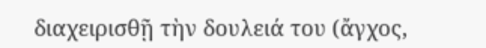διαχειρισθῇ τὴν δουλειά του (ἄγχος,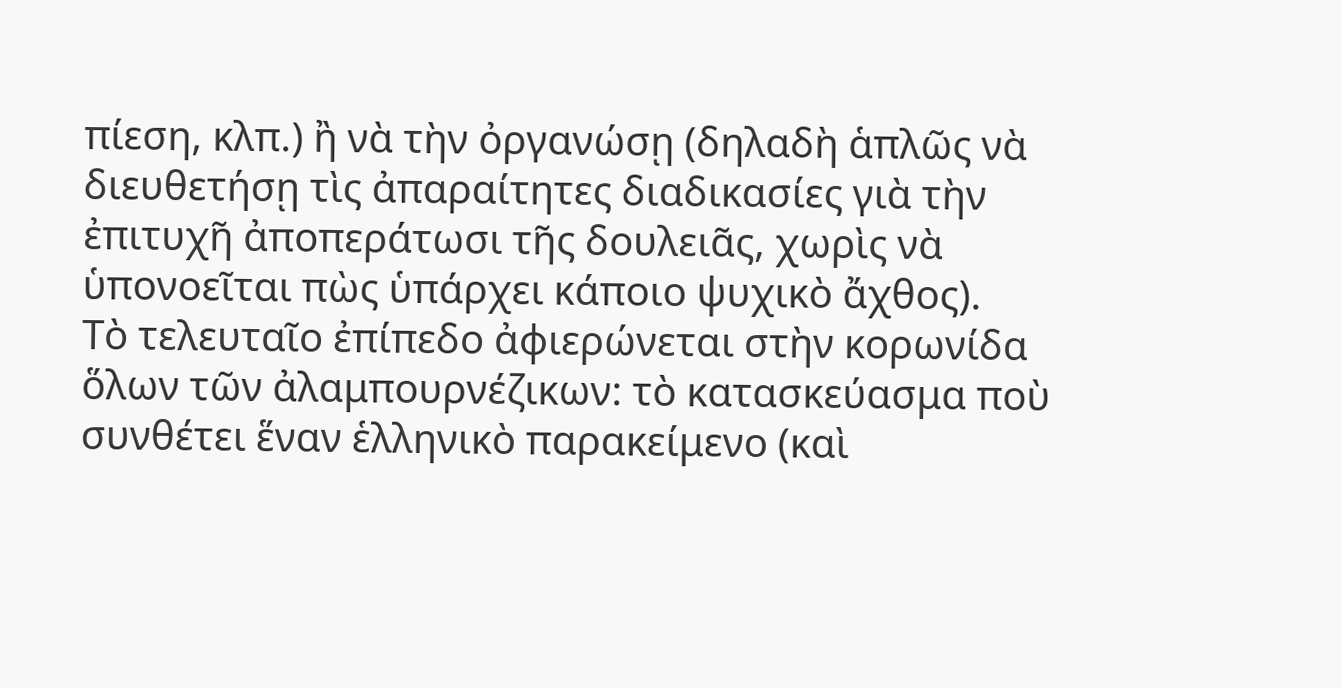πίεση, κλπ.) ἢ νὰ τὴν ὀργανώσῃ (δηλαδὴ ἁπλῶς νὰ διευθετήσῃ τὶς ἀπαραίτητες διαδικασίες γιὰ τὴν ἐπιτυχῆ ἀποπεράτωσι τῆς δουλειᾶς, χωρὶς νὰ ὑπονοεῖται πὼς ὑπάρχει κάποιο ψυχικὸ ἄχθος).
Τὸ τελευταῖο ἐπίπεδο ἀφιερώνεται στὴν κορωνίδα ὅλων τῶν ἀλαμπουρνέζικων: τὸ κατασκεύασμα ποὺ συνθέτει ἕναν ἑλληνικὸ παρακείμενο (καὶ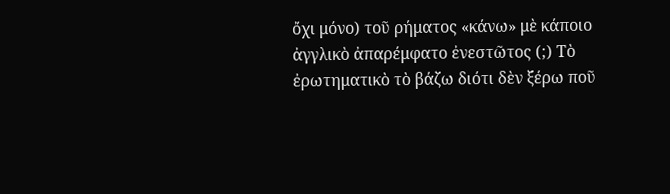ὄχι μόνο) τοῦ ρήματος «κάνω» μὲ κάποιο ἀγγλικὸ ἀπαρέμφατο ἐνεστῶτος (;) Τὸ ἐρωτηματικὸ τὸ βάζω διότι δὲν ξέρω ποῦ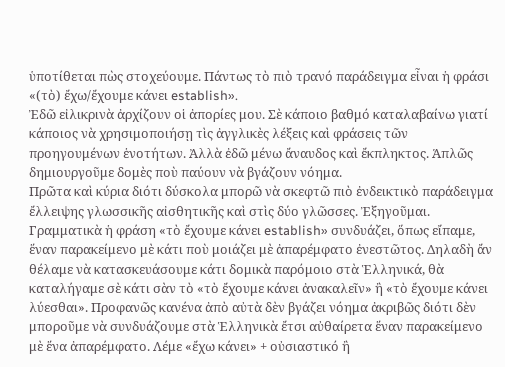ὑποτίθεται πὼς στοχεύουμε. Πάντως τὸ πιὸ τρανό παράδειγμα εἶναι ἡ φράσι «(τὸ) ἔχω/ἔχουμε κάνει establish».
Ἐδῶ εἰλικρινὰ ἀρχίζουν οἱ ἀπορίες μου. Σὲ κάποιο βαθμό καταλαβαίνω γιατί κάποιος νὰ χρησιμοποιήσῃ τὶς ἀγγλικὲς λέξεις καὶ φράσεις τῶν προηγουμένων ἑνοτήτων. Ἀλλὰ ἐδῶ μένω ἄναυδος καὶ ἔκπληκτος. Ἁπλῶς δημιουργοῦμε δομὲς ποὺ παύουν νὰ βγάζουν νόημα.
Πρῶτα καὶ κύρια διότι δύσκολα μπορῶ νὰ σκεφτῶ πιὸ ἐνδεικτικὸ παράδειγμα ἔλλειψης γλωσσικῆς αἰσθητικῆς καὶ στὶς δύο γλῶσσες. Ἐξηγοῦμαι. Γραμματικὰ ἡ φράση «τὸ ἔχουμε κάνει establish» συνδυάζει, ὅπως εἴπαμε, ἕναν παρακείμενο μὲ κάτι ποὺ μοιάζει μὲ ἀπαρέμφατο ἐνεστῶτος. Δηλαδὴ ἄν θέλαμε νὰ κατασκευάσουμε κάτι δομικὰ παρόμοιο στὰ Ἑλληνικά, θὰ καταλήγαμε σὲ κάτι σὰν τὸ «τὸ ἔχουμε κάνει ἀνακαλεῖν» ἢ «τὸ ἔχουμε κάνει λύεσθαι». Προφανῶς κανένα ἀπὸ αὐτὰ δὲν βγάζει νόημα ἀκριβῶς διότι δὲν μποροῦμε νὰ συνδυάζουμε στὰ Ἑλληνικὰ ἔτσι αὐθαίρετα ἕναν παρακείμενο μὲ ἕνα ἀπαρέμφατο. Λέμε «ἔχω κάνει» + οὐσιαστικό ἢ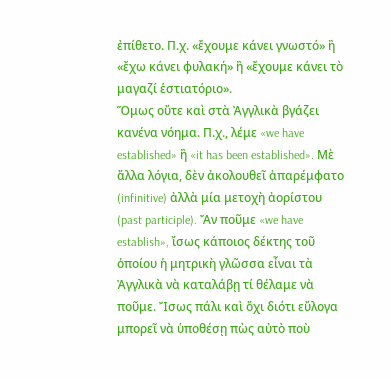ἐπίθετο. Π.χ. «ἔχουμε κάνει γνωστό» ἢ «ἔχω κάνει φυλακή» ἢ «ἔχουμε κάνει τὸ μαγαζί ἑστιατόριο».
Ὅμως οὔτε καὶ στὰ Ἀγγλικὰ βγάζει κανένα νόημα. Π.χ., λέμε «we have established» ἢ «it has been established». Μὲ ἄλλα λόγια, δὲν ἀκολουθεῖ ἀπαρέμφατο (infinitive) ἀλλὰ μία μετοχὴ ἀορίστου (past participle). Ἄν ποῦμε «we have establish», ἴσως κάποιος δέκτης τοῦ ὁποίου ἡ μητρικὴ γλῶσσα εἶναι τὰ Ἀγγλικὰ νὰ καταλάβῃ τί θέλαμε νὰ ποῦμε. Ἴσως πάλι καὶ ὄχι διότι εὔλογα μπορεῖ νὰ ὑποθέσῃ πὼς αὐτὸ ποὺ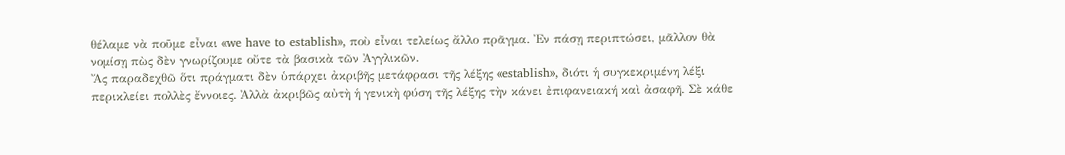θέλαμε νὰ ποῦμε εἶναι «we have to establish», ποὺ εἶναι τελείως ἄλλο πρᾶγμα. Ἐν πάσῃ περιπτώσει, μᾶλλον θὰ νομίσῃ πὼς δὲν γνωρίζουμε οὔτε τὰ βασικὰ τῶν Ἀγγλικῶν.
Ἄς παραδεχθῶ ὅτι πράγματι δὲν ὑπάρχει ἀκριβῆς μετάφρασι τῆς λέξης «establish», διότι ἡ συγκεκριμένη λέξι περικλείει πολλὲς ἔννοιες. Ἀλλὰ ἀκριβῶς αὐτὴ ἡ γενικὴ φύση τῆς λέξης τὴν κάνει ἐπιφανειακή καὶ ἀσαφῆ. Σὲ κάθε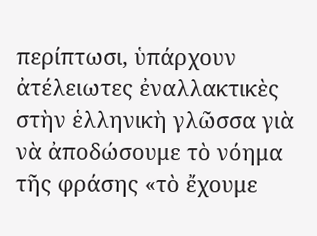περίπτωσι, ὑπάρχουν ἀτέλειωτες ἐναλλακτικὲς στὴν ἑλληνικὴ γλῶσσα γιὰ νὰ ἀποδώσουμε τὸ νόημα τῆς φράσης «τὸ ἔχουμε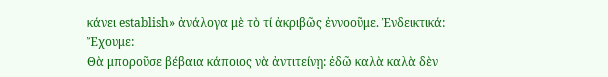κάνει establish» ἀνάλογα μὲ τὸ τί ἀκριβῶς ἐννοοῦμε. Ἐνδεικτικά:
Ἔχουμε:
Θὰ μποροῦσε βέβαια κάποιος νὰ ἀντιτείνῃ: ἐδῶ καλὰ καλὰ δὲν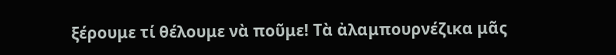ξέρουμε τί θέλουμε νὰ ποῦμε! Τὰ ἀλαμπουρνέζικα μᾶς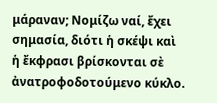μάραναν; Νομίζω ναί, ἔχει σημασία, διότι ἡ σκέψι καὶ ἡ ἔκφρασι βρίσκονται σὲ ἀνατροφοδοτούμενο κύκλο.